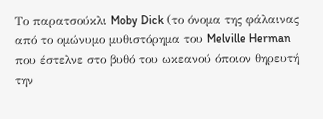Το παρατσούκλι Moby Dick (το όνομα της φάλαινας από το ομώνυμο μυθιστόρημα του Melville Herman που έστελνε στο βυθό του ωκεανού όποιον θηρευτή την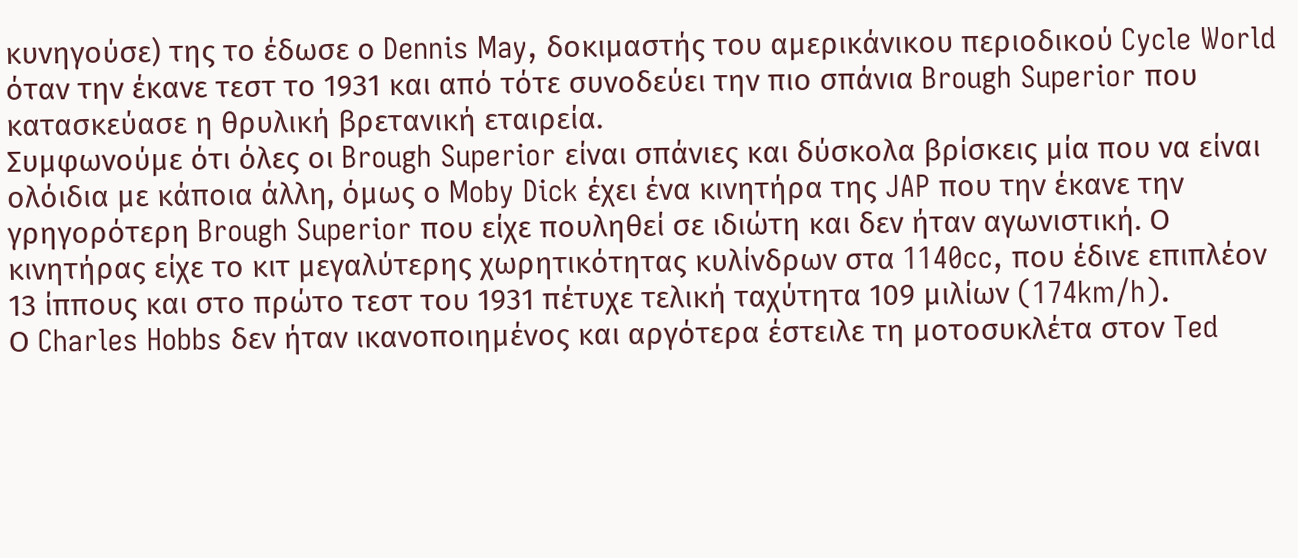κυνηγούσε) της το έδωσε ο Dennis May, δοκιμαστής του αμερικάνικου περιοδικού Cycle World όταν την έκανε τεστ το 1931 και από τότε συνοδεύει την πιο σπάνια Brough Superior που κατασκεύασε η θρυλική βρετανική εταιρεία.
Συμφωνούμε ότι όλες οι Brough Superior είναι σπάνιες και δύσκολα βρίσκεις μία που να είναι ολόιδια με κάποια άλλη, όμως ο Moby Dick έχει ένα κινητήρα της JAP που την έκανε την γρηγορότερη Brough Superior που είχε πουληθεί σε ιδιώτη και δεν ήταν αγωνιστική. Ο κινητήρας είχε το κιτ μεγαλύτερης χωρητικότητας κυλίνδρων στα 1140cc, που έδινε επιπλέον 13 ίππους και στο πρώτο τεστ του 1931 πέτυχε τελική ταχύτητα 109 μιλίων (174km/h).
Ο Charles Hobbs δεν ήταν ικανοποιημένος και αργότερα έστειλε τη μοτοσυκλέτα στον Ted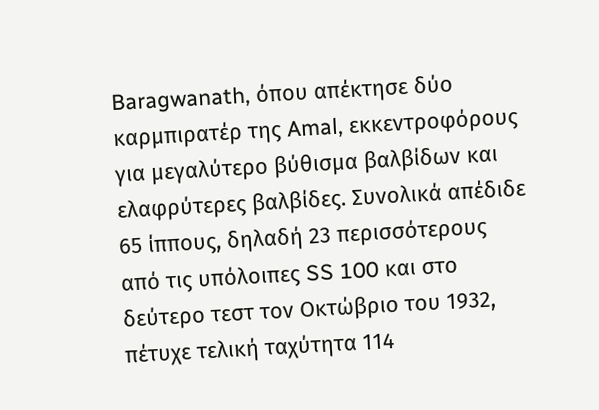Baragwanath, όπου απέκτησε δύο καρμπιρατέρ της Amal, εκκεντροφόρους για μεγαλύτερο βύθισμα βαλβίδων και ελαφρύτερες βαλβίδες. Συνολικά απέδιδε 65 ίππους, δηλαδή 23 περισσότερους από τις υπόλοιπες SS 100 και στο δεύτερο τεστ τον Οκτώβριο του 1932, πέτυχε τελική ταχύτητα 114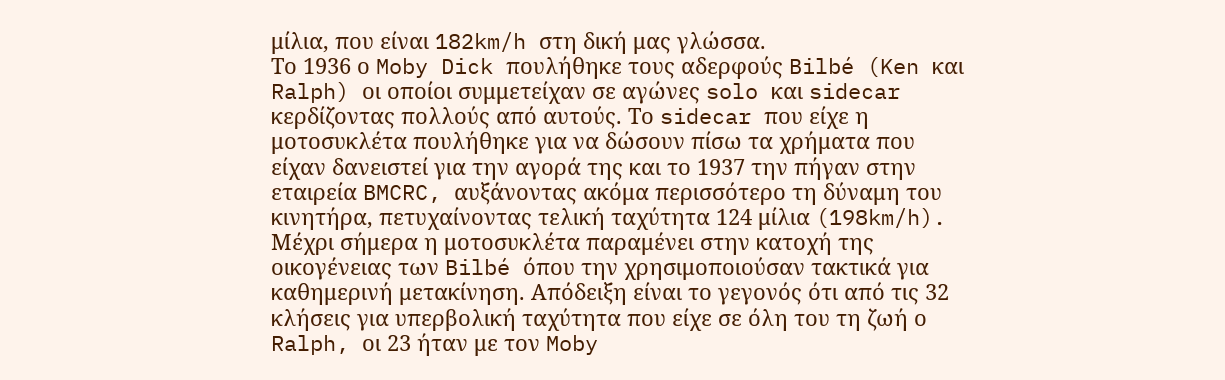μίλια, που είναι 182km/h στη δική μας γλώσσα.
Το 1936 ο Moby Dick πουλήθηκε τους αδερφούς Bilbé (Ken και Ralph) οι οποίοι συμμετείχαν σε αγώνες solo και sidecar κερδίζοντας πολλούς από αυτούς. Το sidecar που είχε η μοτοσυκλέτα πουλήθηκε για να δώσουν πίσω τα χρήματα που είχαν δανειστεί για την αγορά της και το 1937 την πήγαν στην εταιρεία BMCRC, αυξάνοντας ακόμα περισσότερο τη δύναμη του κινητήρα, πετυχαίνοντας τελική ταχύτητα 124 μίλια (198km/h).
Μέχρι σήμερα η μοτοσυκλέτα παραμένει στην κατοχή της οικογένειας των Bilbé όπου την χρησιμοποιούσαν τακτικά για καθημερινή μετακίνηση. Απόδειξη είναι το γεγονός ότι από τις 32 κλήσεις για υπερβολική ταχύτητα που είχε σε όλη του τη ζωή ο Ralph, οι 23 ήταν με τον Moby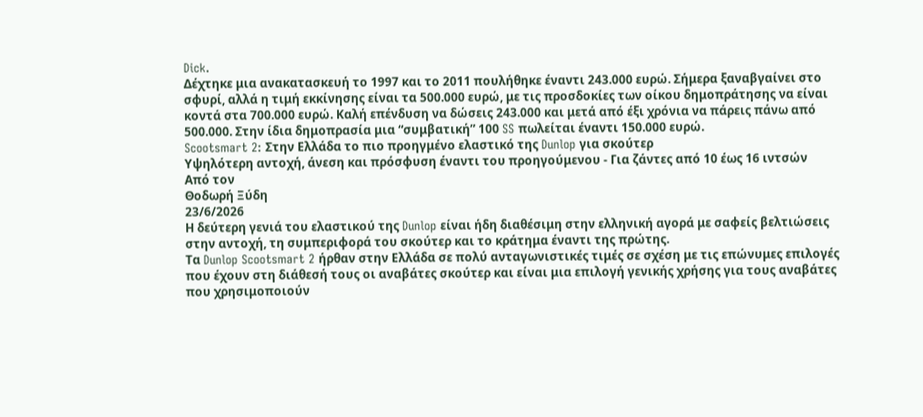Dick.
Δέχτηκε μια ανακατασκευή το 1997 και το 2011 πουλήθηκε έναντι 243.000 ευρώ. Σήμερα ξαναβγαίνει στο σφυρί, αλλά η τιμή εκκίνησης είναι τα 500.000 ευρώ, με τις προσδοκίες των οίκου δημοπράτησης να είναι κοντά στα 700.000 ευρώ. Καλή επένδυση να δώσεις 243.000 και μετά από έξι χρόνια να πάρεις πάνω από 500.000. Στην ίδια δημοπρασία μια “συμβατική” 100 SS πωλείται έναντι 150.000 ευρώ.
Scootsmart 2: Στην Ελλάδα το πιο προηγμένο ελαστικό της Dunlop για σκούτερ
Υψηλότερη αντοχή, άνεση και πρόσφυση έναντι του προηγούμενου - Για ζάντες από 10 έως 16 ιντσών
Από τον
Θοδωρή Ξύδη
23/6/2026
Η δεύτερη γενιά του ελαστικού της Dunlop είναι ήδη διαθέσιμη στην ελληνική αγορά με σαφείς βελτιώσεις στην αντοχή, τη συμπεριφορά του σκούτερ και το κράτημα έναντι της πρώτης.
Τα Dunlop Scootsmart 2 ήρθαν στην Ελλάδα σε πολύ ανταγωνιστικές τιμές σε σχέση με τις επώνυμες επιλογές που έχουν στη διάθεσή τους οι αναβάτες σκούτερ και είναι μια επιλογή γενικής χρήσης για τους αναβάτες που χρησιμοποιούν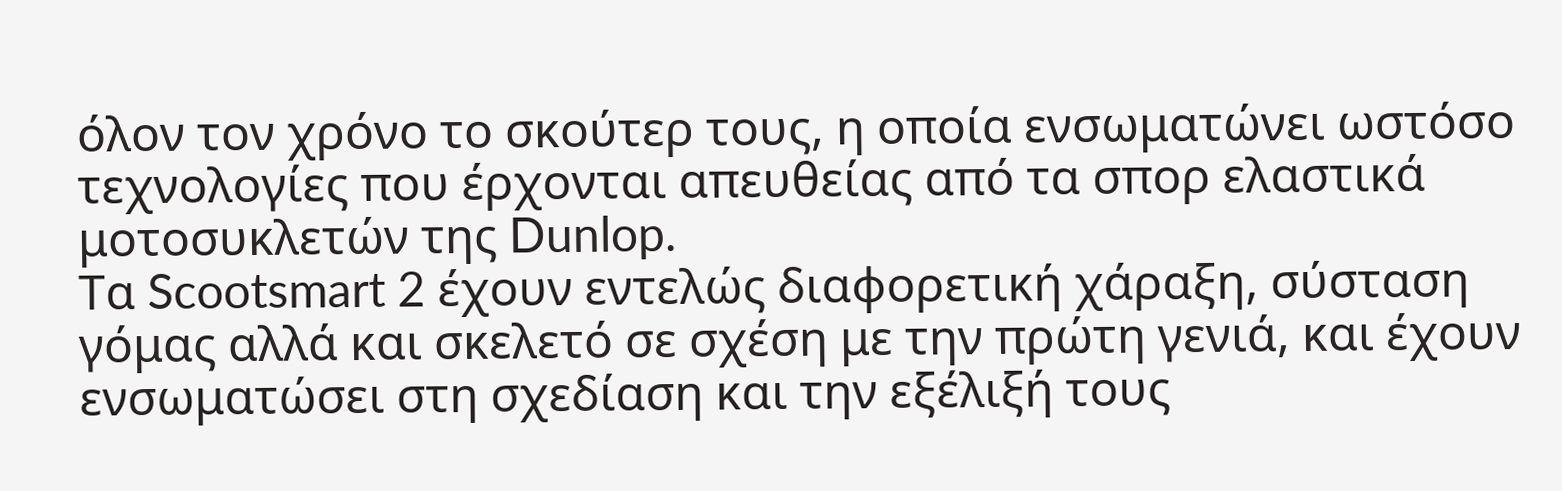όλον τον χρόνο το σκούτερ τους, η οποία ενσωματώνει ωστόσο τεχνολογίες που έρχονται απευθείας από τα σπορ ελαστικά μοτοσυκλετών της Dunlop.
Τα Scootsmart 2 έχουν εντελώς διαφορετική χάραξη, σύσταση γόμας αλλά και σκελετό σε σχέση με την πρώτη γενιά, και έχουν ενσωματώσει στη σχεδίαση και την εξέλιξή τους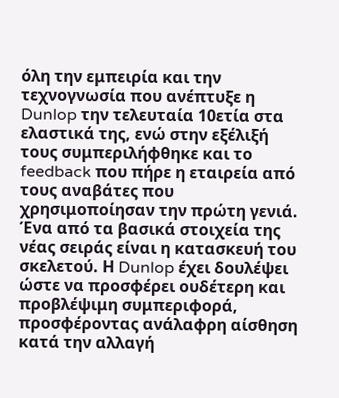όλη την εμπειρία και την τεχνογνωσία που ανέπτυξε η Dunlop την τελευταία 10ετία στα ελαστικά της, ενώ στην εξέλιξή τους συμπεριλήφθηκε και το feedback που πήρε η εταιρεία από τους αναβάτες που χρησιμοποίησαν την πρώτη γενιά.
Ένα από τα βασικά στοιχεία της νέας σειράς είναι η κατασκευή του σκελετού. Η Dunlop έχει δουλέψει ώστε να προσφέρει ουδέτερη και προβλέψιμη συμπεριφορά, προσφέροντας ανάλαφρη αίσθηση κατά την αλλαγή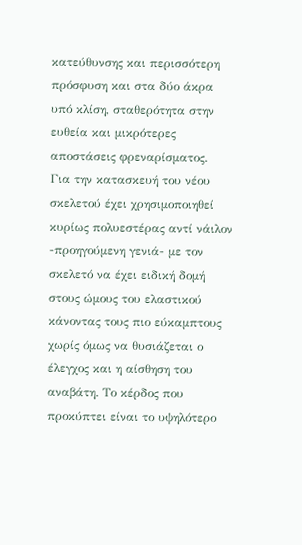κατεύθυνσης και περισσότερη πρόσφυση και στα δύο άκρα υπό κλίση, σταθερότητα στην ευθεία και μικρότερες αποστάσεις φρεναρίσματος.
Για την κατασκευή του νέου σκελετού έχει χρησιμοποιηθεί κυρίως πολυεστέρας αντί νάιλον -προηγούμενη γενιά- με τον σκελετό να έχει ειδική δομή στους ώμους του ελαστικού κάνοντας τους πιο εύκαμπτους χωρίς όμως να θυσιάζεται ο έλεγχος και η αίσθηση του αναβάτη. Το κέρδος που προκύπτει είναι το υψηλότερο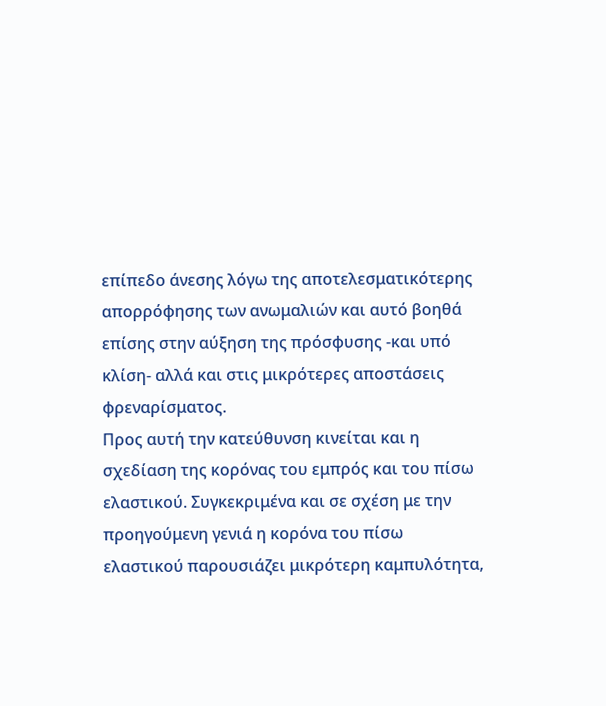επίπεδο άνεσης λόγω της αποτελεσματικότερης απορρόφησης των ανωμαλιών και αυτό βοηθά επίσης στην αύξηση της πρόσφυσης -και υπό κλίση- αλλά και στις μικρότερες αποστάσεις φρεναρίσματος.
Προς αυτή την κατεύθυνση κινείται και η σχεδίαση της κορόνας του εμπρός και του πίσω ελαστικού. Συγκεκριμένα και σε σχέση με την προηγούμενη γενιά η κορόνα του πίσω ελαστικού παρουσιάζει μικρότερη καμπυλότητα,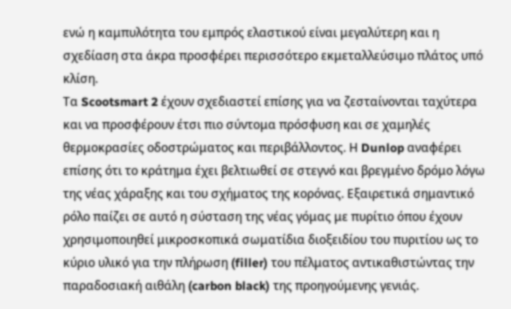ενώ η καμπυλότητα του εμπρός ελαστικού είναι μεγαλύτερη και η σχεδίαση στα άκρα προσφέρει περισσότερο εκμεταλλεύσιμο πλάτος υπό κλίση.
Τα Scootsmart 2 έχουν σχεδιαστεί επίσης για να ζεσταίνονται ταχύτερα και να προσφέρουν έτσι πιο σύντομα πρόσφυση και σε χαμηλές θερμοκρασίες οδοστρώματος και περιβάλλοντος. Η Dunlop αναφέρει επίσης ότι το κράτημα έχει βελτιωθεί σε στεγνό και βρεγμένο δρόμο λόγω της νέας χάραξης και του σχήματος της κορόνας. Εξαιρετικά σημαντικό ρόλο παίζει σε αυτό η σύσταση της νέας γόμας με πυρίτιο όπου έχουν χρησιμοποιηθεί μικροσκοπικά σωματίδια διοξειδίου του πυριτίου ως το κύριο υλικό για την πλήρωση (filler) του πέλματος αντικαθιστώντας την παραδοσιακή αιθάλη (carbon black) της προηγούμενης γενιάς.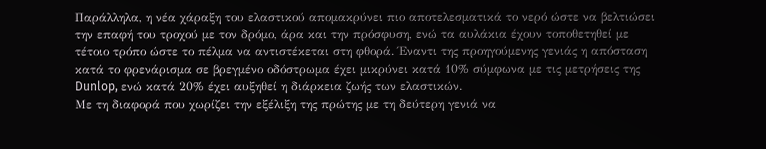Παράλληλα, η νέα χάραξη του ελαστικού απομακρύνει πιο αποτελεσματικά το νερό ώστε να βελτιώσει την επαφή του τροχού με τον δρόμο, άρα και την πρόσφυση, ενώ τα αυλάκια έχουν τοποθετηθεί με τέτοιο τρόπο ώστε το πέλμα να αντιστέκεται στη φθορά. Έναντι της προηγούμενης γενιάς η απόσταση κατά το φρενάρισμα σε βρεγμένο οδόστρωμα έχει μικρύνει κατά 10% σύμφωνα με τις μετρήσεις της Dunlop, ενώ κατά 20% έχει αυξηθεί η διάρκεια ζωής των ελαστικών.
Με τη διαφορά που χωρίζει την εξέλιξη της πρώτης με τη δεύτερη γενιά να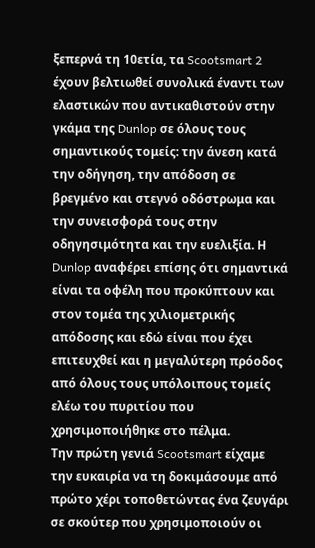ξεπερνά τη 10ετία, τα Scootsmart 2 έχουν βελτιωθεί συνολικά έναντι των ελαστικών που αντικαθιστούν στην γκάμα της Dunlop σε όλους τους σημαντικούς τομείς: την άνεση κατά την οδήγηση, την απόδοση σε βρεγμένο και στεγνό οδόστρωμα και την συνεισφορά τους στην οδηγησιμότητα και την ευελιξία. Η Dunlop αναφέρει επίσης ότι σημαντικά είναι τα οφέλη που προκύπτουν και στον τομέα της χιλιομετρικής απόδοσης και εδώ είναι που έχει επιτευχθεί και η μεγαλύτερη πρόοδος από όλους τους υπόλοιπους τομείς ελέω του πυριτίου που χρησιμοποιήθηκε στο πέλμα.
Την πρώτη γενιά Scootsmart είχαμε την ευκαιρία να τη δοκιμάσουμε από πρώτο χέρι τοποθετώντας ένα ζευγάρι σε σκούτερ που χρησιμοποιούν οι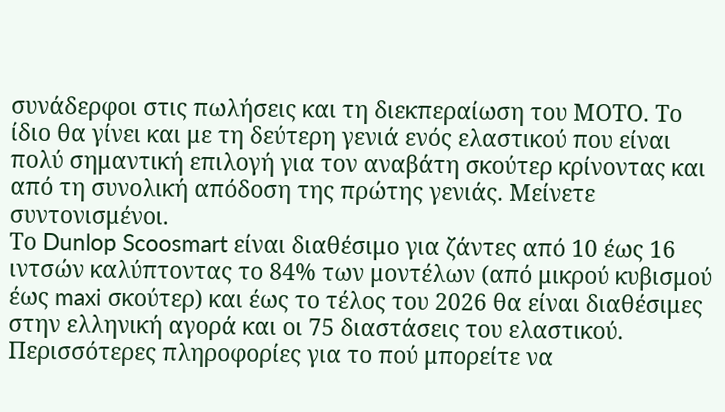συνάδερφοι στις πωλήσεις και τη διεκπεραίωση του ΜΟΤΟ. Το ίδιο θα γίνει και με τη δεύτερη γενιά ενός ελαστικού που είναι πολύ σημαντική επιλογή για τον αναβάτη σκούτερ κρίνοντας και από τη συνολική απόδοση της πρώτης γενιάς. Μείνετε συντονισμένοι.
Το Dunlop Scoosmart είναι διαθέσιμο για ζάντες από 10 έως 16 ιντσών καλύπτοντας το 84% των μοντέλων (από μικρού κυβισμού έως maxi σκούτερ) και έως το τέλος του 2026 θα είναι διαθέσιμες στην ελληνική αγορά και οι 75 διαστάσεις του ελαστικού.
Περισσότερες πληροφορίες για το πού μπορείτε να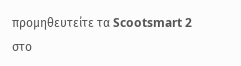προμηθευτείτε τα Scootsmart 2 στο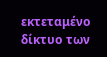εκτεταμένο δίκτυο των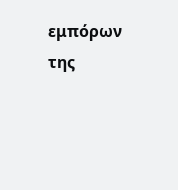εμπόρων της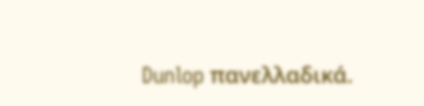Dunlop πανελλαδικά.